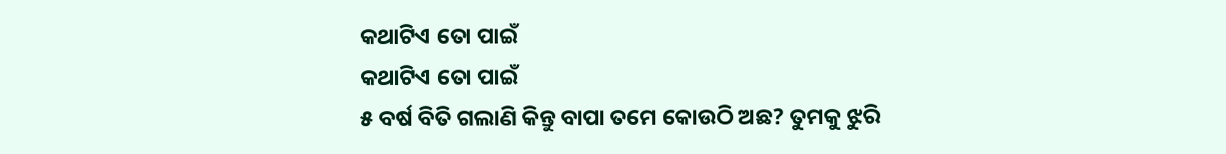କଥାଟିଏ ତୋ ପାଇଁ
କଥାଟିଏ ତୋ ପାଇଁ
୫ ବର୍ଷ ବିତି ଗଲାଣି କିନ୍ତୁ ବାପା ତମେ କୋଉଠି ଅଛ? ତୁମକୁ ଝୁରି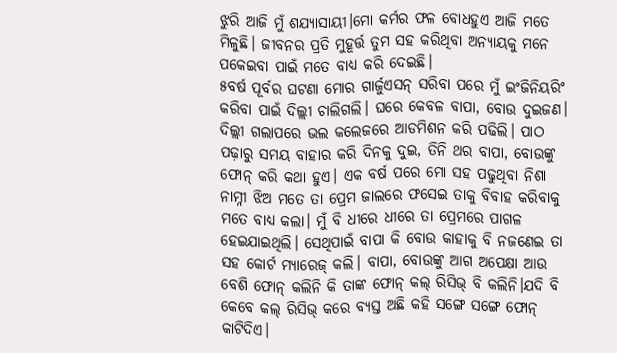ଝୁରି ଆଜି ମୁଁ ଶଯ୍ୟାସାୟୀ।ମୋ କର୍ମର ଫଳ ବୋଧହୁଏ ଆଜି ମତେ ମିଳୁଛି। ଜୀବନର ପ୍ରତି ମୁହୂର୍ତ୍ତ ତୁମ ସହ କରିଥିବା ଅନ୍ୟାୟକୁ ମନେ ପକେଇବା ପାଇଁ ମତେ ବାଧ୍ୟ କରି ଦେଇଛି।
୫ବର୍ଷ ପୂର୍ବର ଘଟଣା ମୋର ଗାର୍ଜୁଏସନ୍ ସରିବା ପରେ ମୁଁ ଇଂଜିନିୟରିଂ କରିବା ପାଇଁ ଦିଲ୍ଲୀ ଚାଲିଗଲି। ଘରେ କେବଳ ବାପା, ବୋଉ ଦୁଇଜଣ। ଦିଲ୍ଲୀ ଗଲାପରେ ଭଲ କଲେଜରେ ଆଡମିଶନ କରି ପଢିଲି। ପାଠ ପଢ଼ାରୁ ସମୟ ବାହାର କରି ଦିନକୁ ଦୁଇ, ତିନି ଥର ବାପା, ବୋଉଙ୍କୁ ଫୋନ୍ କରି କଥା ହୁଏ। ଏକ ବର୍ଷ ପରେ ମୋ ସହ ପଢୁଥିବା ନିଶା ନାମ୍ନୀ ଝିଅ ମତେ ତା ପ୍ରେମ ଜାଲରେ ଫସେଇ ତାକୁ ବିବାହ କରିବାକୁ ମତେ ବାଧ୍ୟ କଲା। ମୁଁ ବି ଧୀରେ ଧୀରେ ତା ପ୍ରେମରେ ପାଗଳ ହେଇଯାଇଥିଲି। ସେଥିପାଇଁ ବାପା କି ବୋଉ କାହାକୁ ବି ନଜଣେଇ ତା ସହ କୋର୍ଟ ମ୍ୟାରେଜ୍ କଲି। ବାପା, ବୋଉଙ୍କୁ ଆଗ ଅପେକ୍ଷା ଆଉ ବେଶି ଫୋନ୍ କଲିନି କି ତାଙ୍କ ଫୋନ୍ କଲ୍ ରିସିଭ୍ ବି କଲିନି।ଯଦି ବି କେବେ କଲ୍ ରିସିଭ୍ କରେ ବ୍ୟସ୍ତ ଅଛି କହି ସଙ୍ଗେ ସଙ୍ଗେ ଫୋନ୍ କାଟିଦିଏ।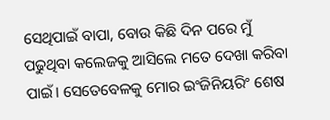ସେଥିପାଇଁ ବାପା, ବୋଉ କିଛି ଦିନ ପରେ ମୁଁ ପଢୁଥିବା କଲେଜକୁ ଆସିଲେ ମତେ ଦେଖା କରିବା ପାଇଁ। ସେତେବେଳକୁ ମୋର ଇଂଜିନିୟରିଂ ଶେଷ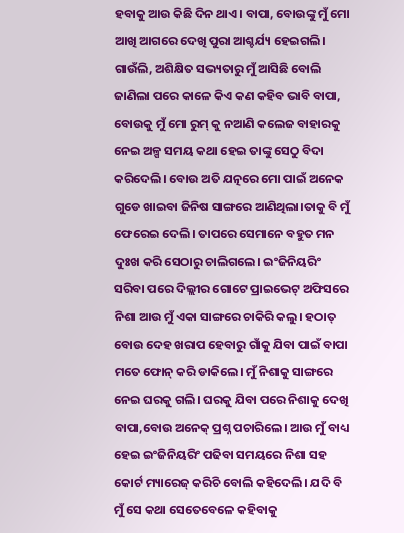ହବାକୁ ଆଉ କିଛି ଦିନ ଥାଏ। ବାପା, ବୋଉଙ୍କୁ ମୁଁ ମୋ ଆଖି ଆଗରେ ଦେଖି ପୁରା ଆଶ୍ଚର୍ଯ୍ୟ ହେଇଗଲି। ଗାଉଁଲି, ଅଶିକ୍ଷିତ ସଭ୍ୟତାରୁ ମୁଁ ଆସିଛି ବୋଲି ଜାଣିଲା ପରେ କାଳେ କିଏ କଣ କହିବ ଭାବି ବାପା, ବୋଉକୁ ମୁଁ ମୋ ରୁମ୍ କୁ ନଆଣି କଲେଜ ବାହାରକୁ ନେଇ ଅଳ୍ପ ସମୟ କଥା ହେଇ ତାଙ୍କୁ ସେଠୁ ବିଦା କରିଦେଲି। ବୋଉ ଅତି ଯତ୍ନରେ ମୋ ପାଇଁ ଅନେକ ଗୁଡେ ଖାଇବା ଜିନିଷ ସାଙ୍ଗରେ ଆଣିଥିଲା।ତାକୁ ବି ମୁଁ ଫେରେଇ ଦେଲି। ତାପରେ ସେମାନେ ବହୁତ ମନ ଦୁଃଖ କରି ସେଠାରୁ ଚାଲିଗଲେ। ଇଂଜିନିୟରିଂ ସରିବା ପରେ ଦିଲ୍ଲୀର ଗୋଟେ ପ୍ରାଇଭେଟ୍ ଅଫିସରେ ନିଶା ଆଉ ମୁଁ ଏକା ସାଙ୍ଗରେ ଚାକିରି କଲୁ। ହଠାତ୍ ବୋଉ ଦେହ ଖରାପ ହେବାରୁ ଗାଁକୁ ଯିବା ପାଇଁ ବାପା ମତେ ଫୋନ୍ କରି ଡାକିଲେ। ମୁଁ ନିଶାକୁ ସାଙ୍ଗରେ ନେଇ ଘରକୁ ଗଲି। ଘରକୁ ଯିବା ପରେ ନିଶାକୁ ଦେଖି ବାପା,ବୋଉ ଅନେକ୍ ପ୍ରଶ୍ନ ପଚାରିଲେ। ଆଉ ମୁଁ ବାଧ୍ୟ ହେଇ ଇଂଜିନିୟରିଂ ପଢିବା ସମୟରେ ନିଶା ସହ କୋର୍ଟ ମ୍ୟାରେଜ୍ କରିଚି ବୋଲି କହିଦେଲି। ଯଦି ବି ମୁଁ ସେ କଥା ସେତେବେଳେ କହିବାକୁ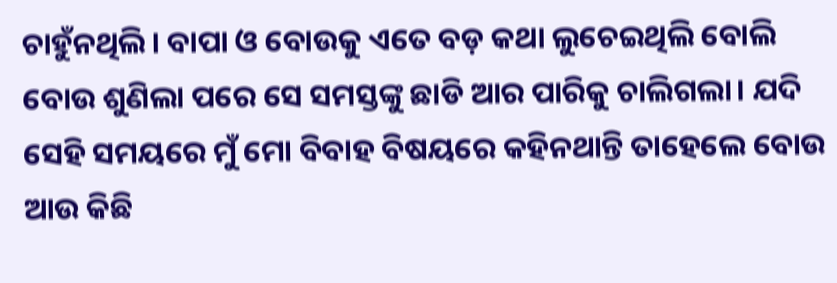ଚାହୁଁନଥିଲି। ବାପା ଓ ବୋଉକୁ ଏତେ ବଡ଼ କଥା ଲୁଚେଇଥିଲି ବୋଲି ବୋଉ ଶୁଣିଲା ପରେ ସେ ସମସ୍ତଙ୍କୁ ଛାଡି ଆର ପାରିକୁ ଚାଲିଗଲା। ଯଦି ସେହି ସମୟରେ ମୁଁ ମୋ ବିବାହ ବିଷୟରେ କହିନଥାନ୍ତି ତାହେଲେ ବୋଉ ଆଉ କିଛି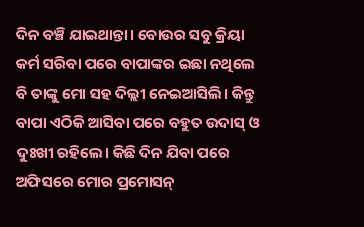ଦିନ ବଞ୍ଚି ଯାଇଥାନ୍ତା। ବୋଉର ସବୁ କ୍ରିୟା କର୍ମ ସରିବା ପରେ ବାପାଙ୍କର ଇଛା ନଥିଲେ ବି ତାଙ୍କୁ ମୋ ସହ ଦିଲ୍ଲୀ ନେଇଆସିଲି। କିନ୍ତୁ ବାପା ଏଠିକି ଆସିବା ପରେ ବହୁତ ଉଦାସ୍ ଓ ଦୁଃଖୀ ରହିଲେ। କିଛି ଦିନ ଯିବା ପରେ ଅଫିସରେ ମୋର ପ୍ରମୋସନ୍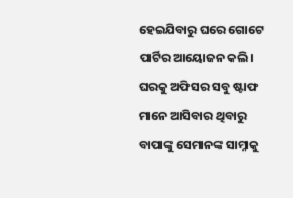ହେଇଯିବାରୁ ଘରେ ଗୋଟେ ପାର୍ଟିର ଆୟୋଜନ କଲି। ଘରକୁ ଅଫିସର ସବୁ ଷ୍ଟାଫ ମାନେ ଆସିବାର ଥିବାରୁ ବାପାଙ୍କୁ ସେମାନଙ୍କ ସାମ୍ନାକୁ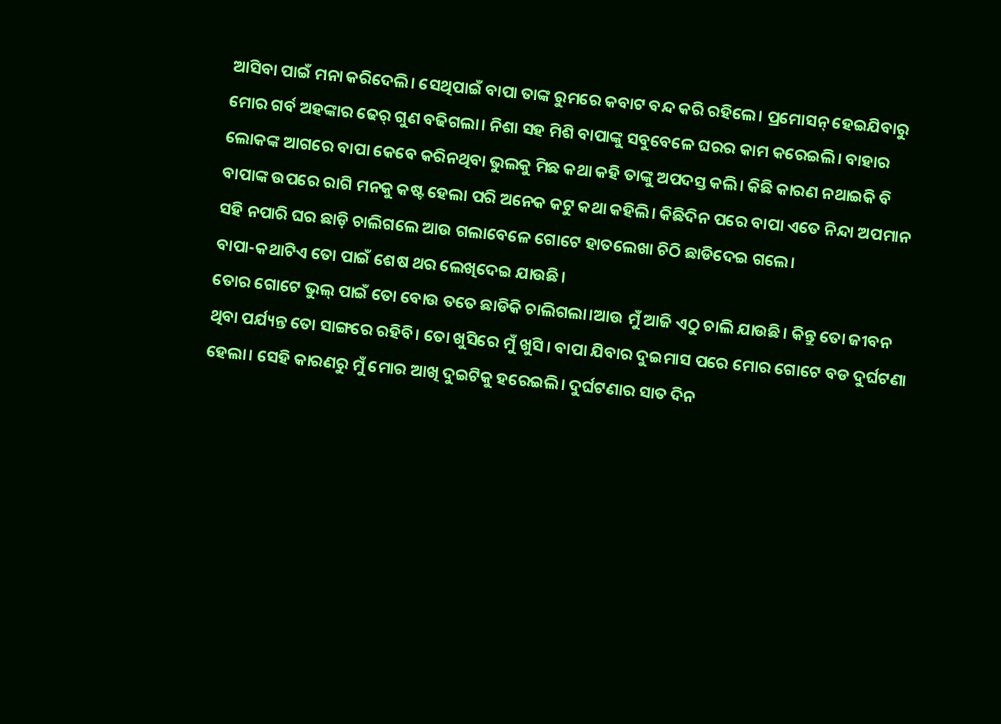ଆସିବା ପାଇଁ ମନା କରିଦେଲି। ସେଥିପାଇଁ ବାପା ତାଙ୍କ ରୁମରେ କବାଟ ବନ୍ଦ କରି ରହିଲେ। ପ୍ରମୋସନ୍ ହେଇଯିବାରୁ ମୋର ଗର୍ବ ଅହଙ୍କାର ଢେର୍ ଗୁଣ ବଢିଗଲା। ନିଶା ସହ ମିଶି ବାପାଙ୍କୁ ସବୁବେଳେ ଘରର କାମ କରେଇଲି। ବାହାର ଲୋକଙ୍କ ଆଗରେ ବାପା କେବେ କରିନଥିବା ଭୁଲକୁ ମିଛ କଥା କହି ତାଙ୍କୁ ଅପଦସ୍ତ କଲି। କିଛି କାରଣ ନଥାଇକି ବି ବାପାଙ୍କ ଉପରେ ରାଗି ମନକୁ କଷ୍ଟ ହେଲା ପରି ଅନେକ କଟୁ କଥା କହିଲି। କିଛିଦିନ ପରେ ବାପା ଏତେ ନିନ୍ଦା ଅପମାନ ସହି ନପାରି ଘର ଛାଡ଼ି ଚାଲିଗଲେ ଆଉ ଗଲାବେଳେ ଗୋଟେ ହାତଲେଖା ଚିଠି ଛାଡିଦେଇ ଗଲେ।
ବାପା-କଥାଟିଏ ତୋ ପାଇଁ ଶେଷ ଥର ଲେଖିଦେଇ ଯାଉଛି।
ତୋର ଗୋଟେ ଭୁଲ୍ ପାଇଁ ତୋ ବୋଉ ତତେ ଛାଡିକି ଚାଲିଗଲା।ଆଉ ମୁଁ ଆଜି ଏଠୁ ଚାଲି ଯାଉଛି। କିନ୍ତୁ ତୋ ଜୀବନ ଥିବା ପର୍ଯ୍ୟନ୍ତ ତୋ ସାଙ୍ଗରେ ରହିବି। ତୋ ଖୁସିରେ ମୁଁ ଖୁସି। ବାପା ଯିବାର ଦୁଇମାସ ପରେ ମୋର ଗୋଟେ ବଡ ଦୁର୍ଘଟଣା ହେଲା। ସେହି କାରଣରୁ ମୁଁ ମୋର ଆଖି ଦୁଇଟିକୁ ହରେଇଲି। ଦୁର୍ଘଟଣାର ସାତ ଦିନ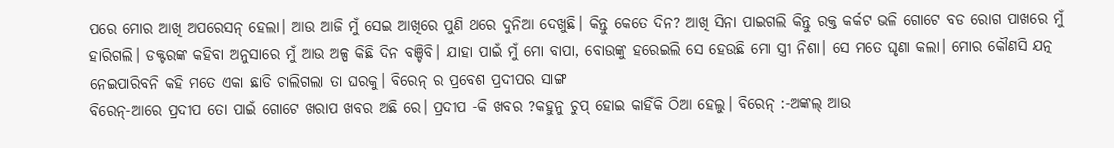ପରେ ମୋର ଆଖି ଅପରେସନ୍ ହେଲା। ଆଉ ଆଜି ମୁଁ ସେଇ ଆଖିରେ ପୁଣି ଥରେ ଦୁନିଆ ଦେଖୁଛି। କିନ୍ତୁ କେତେ ଦିନ? ଆଖି ସିନା ପାଇଗଲି କିନ୍ତୁ ରକ୍ତ କର୍କଟ ଭଳି ଗୋଟେ ବଡ ରୋଗ ପାଖରେ ମୁଁ ହାରିଗଲି। ଡକ୍ଟରଙ୍କ କହିବା ଅନୁସାରେ ମୁଁ ଆଉ ଅଳ୍ପ କିଛି ଦିନ ବଞ୍ଚିବି। ଯାହା ପାଇଁ ମୁଁ ମୋ ବାପା, ବୋଉଙ୍କୁ ହରେଇଲି ସେ ହେଉଛି ମୋ ସ୍ତ୍ରୀ ନିଶା। ସେ ମତେ ଘୃଣା କଲା। ମୋର କୌଣସି ଯତ୍ନ ନେଇପାରିବନି କହି ମତେ ଏକା ଛାଡି ଚାଲିଗଲା ତା ଘରକୁ। ବିରେନ୍ ର ପ୍ରବେଶ ପ୍ରଦୀପର ସାଙ୍ଗ
ବିରେନ୍-ଆରେ ପ୍ରଦୀପ ତୋ ପାଇଁ ଗୋଟେ ଖରାପ ଖବର ଅଛି ରେ। ପ୍ରଦୀପ -କି ଖବର ?କହୁନୁ ଚୁପ୍ ହୋଇ କାହିଁକି ଠିଆ ହେଲୁ। ବିରେନ୍ :-ଅଙ୍କଲ୍ ଆଉ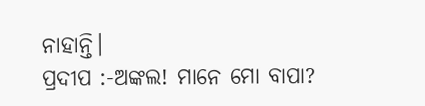ନାହାନ୍ତି।
ପ୍ରଦୀପ :-ଅଙ୍କଲ! ମାନେ ମୋ ବାପା?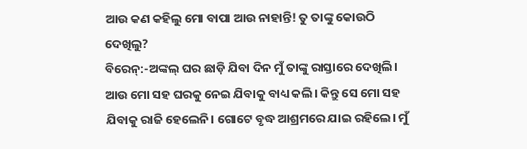ଆଉ କଣ କହିଲୁ ମୋ ବାପା ଆଉ ନାହାନ୍ତି! ତୁ ତାଙ୍କୁ କୋଉଠି ଦେଖିଲୁ?
ବିରେନ୍:-ଅଙ୍କଲ୍ ଘର ଛାଡ଼ି ଯିବା ଦିନ ମୁଁ ତାଙ୍କୁ ରାସ୍ତାରେ ଦେଖିଲି। ଆଉ ମୋ ସହ ଘରକୁ ନେଇ ଯିବାକୁ ବାଧ୍ୟ କଲି। କିନ୍ତୁ ସେ ମୋ ସହ ଯିବାକୁ ରାଜି ହେଲେନି। ଗୋଟେ ବୃଦ୍ଧ ଆଶ୍ରମରେ ଯାଇ ରହିଲେ। ମୁଁ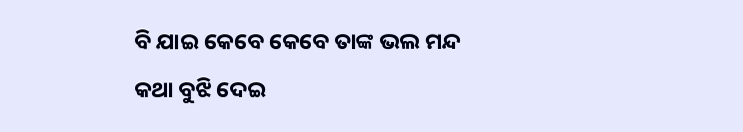ବି ଯାଇ କେବେ କେବେ ତାଙ୍କ ଭଲ ମନ୍ଦ କଥା ବୁଝି ଦେଇ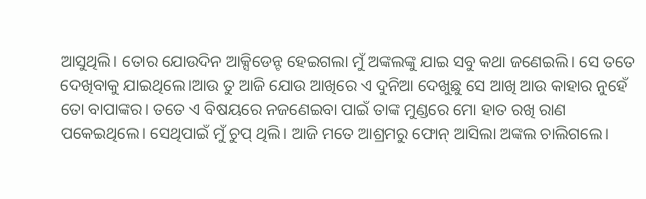ଆସୁଥିଲି। ତୋର ଯୋଉଦିନ ଆକ୍ସିଡେନ୍ଟ ହେଇଗଲା ମୁଁ ଅଙ୍କଲଙ୍କୁ ଯାଇ ସବୁ କଥା ଜଣେଇଲି। ସେ ତତେ ଦେଖିବାକୁ ଯାଇଥିଲେ।ଆଉ ତୁ ଆଜି ଯୋଉ ଆଖିରେ ଏ ଦୁନିଆ ଦେଖୁଛୁ ସେ ଆଖି ଆଉ କାହାର ନୁହେଁ ତୋ ବାପାଙ୍କର। ତତେ ଏ ବିଷୟରେ ନଜଣେଇବା ପାଇଁ ତାଙ୍କ ମୁଣ୍ଡରେ ମୋ ହାତ ରଖି ରାଣ ପକେଇଥିଲେ। ସେଥିପାଇଁ ମୁଁ ଚୁପ୍ ଥିଲି। ଆଜି ମତେ ଆଶ୍ରମରୁ ଫୋନ୍ ଆସିଲା ଅଙ୍କଲ ଚାଲିଗଲେ।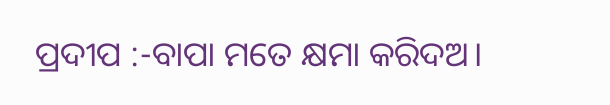ପ୍ରଦୀପ :-ବାପା ମତେ କ୍ଷମା କରିଦଅ।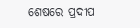ଶେଷରେ ପ୍ରଦୀପ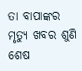ତା ବାପାଙ୍କର ମୃତ୍ୟୁ ଖବର ଶୁଣି ଶେଷ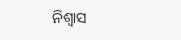ନିଶ୍ଵାସ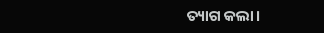ତ୍ୟାଗ କଲା।